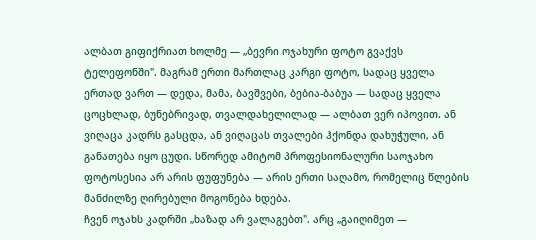ალბათ გიფიქრიათ ხოლმე — „ბევრი ოჯახური ფოტო გვაქვს ტელეფონში". მაგრამ ერთი მართლაც კარგი ფოტო, სადაც ყველა ერთად ვართ — დედა, მამა, ბავშვები, ბებია-ბაბუა — სადაც ყველა ცოცხლად, ბუნებრივად, თვალდახელილად — ალბათ ვერ იპოვით. ან ვიღაცა კადრს გასცდა, ან ვიღაცას თვალები ჰქონდა დახუჭული, ან განათება იყო ცუდი. სწორედ ამიტომ პროფესიონალური საოჯახო ფოტოსესია არ არის ფუფუნება — არის ერთი საღამო, რომელიც წლების მანძილზე ღირებული მოგონება ხდება.
ჩვენ ოჯახს კადრში „ხაზად არ ვალაგებთ". არც „გაიღიმეთ —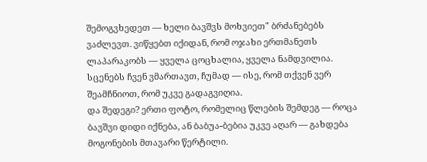შემოგვხედეთ — ხელი ბავშვს მოხვიეთ" ბრძანებებს ვაძლევთ. ვიწყებთ იქიდან, რომ ოჯახი ერთმანეთს ლაპარაკობს — ყველა ცოცხალია, ყველა ნამდვილია. სცენებს ჩვენ ვმართავთ, ჩუმად — ისე, რომ თქვენ ვერ შეამჩნიოთ, რომ უკვე გადაგვიღია.
და შედეგი? ერთი ფოტო, რომელიც წლების შემდეგ — როცა ბავშვი დიდი იქნება, ან ბაბუა-ბებია უკვე აღარ — გახდება მოგონების მთავარი წერტილი.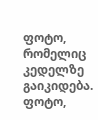ფოტო, რომელიც კედელზე გაიკიდება. ფოტო,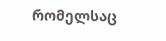რომელსაც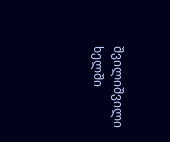შვილიშვილი ხელში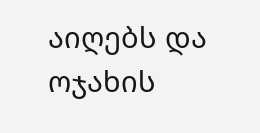აიღებს და ოჯახის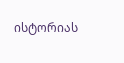ისტორიას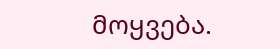მოყვება.